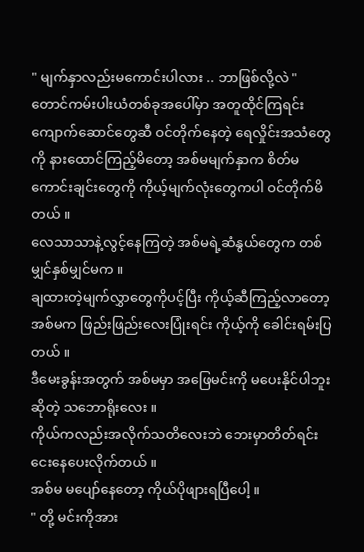" မျက်နှာလည်းမကောင်းပါလား .. ဘာဖြစ်လို့လဲ "
တောင်ကမ်းပါးယံတစ်ခုအပေါ်မှာ အတူထိုင်ကြရင်း ကျောက်ဆောင်တွေဆီ ဝင်တိုက်နေတဲ့ ရေလှိုင်းအသံတွေကို နားထောင်ကြည့်မိတော့ အစ်မမျက်နှာက စိတ်မကောင်းချင်းတွေကို ကိုယ့်မျက်လုံးတွေကပါ ဝင်တိုက်မိတယ် ။
လေသာသာနဲ့လွင့်နေကြတဲ့ အစ်မရဲ့ဆံနွယ်တွေက တစ်မျှင်နှစ်မျှင်မက ။
ချထားတဲ့မျက်လွှာတွေကိုပင့်ပြီး ကိုယ့်ဆီကြည့်လာတော့ အစ်မက ဖြည်းဖြည်းလေးပြုံးရင်း ကိုယ့်ကို ခေါင်းရမ်းပြတယ် ။
ဒီမေးခွန်းအတွက် အစ်မမှာ အဖြေမင်းကို မပေးနိုင်ပါဘူးဆိုတဲ့ သဘောရိုးလေး ။
ကိုယ်ကလည်းအလိုက်သတိလေးဘဲ ဘေးမှာတိတ်ရင်း ငေးနေပေးလိုက်တယ် ။
အစ်မ မပျော်နေတော့ ကိုယ်ပိုဖျားရပြီပေါ့ ။
" တို့ မင်းကိုအား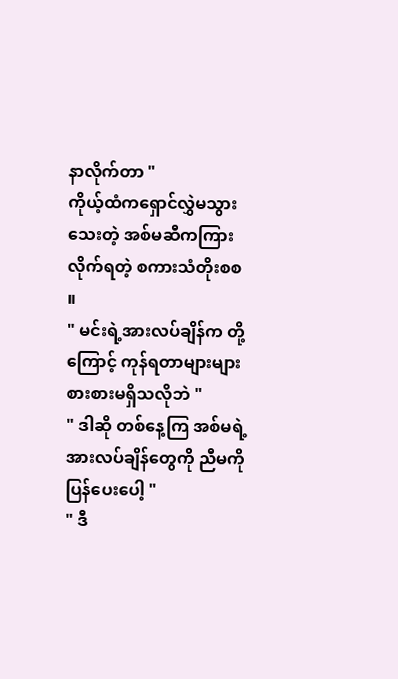နာလိုက်တာ "
ကိုယ့်ထံကရှောင်လွှဲမသွားသေးတဲ့ အစ်မဆီကကြားလိုက်ရတဲ့ စကားသံတိုးစစ ။
" မင်းရဲ့အားလပ်ချိန်က တို့ကြောင့် ကုန်ရတာများများစားစားမရှိသလိုဘဲ "
" ဒါဆို တစ်နေ့ကြ အစ်မရဲ့အားလပ်ချိန်တွေကို ညီမကိုပြန်ပေးပေါ့ "
" ဒီ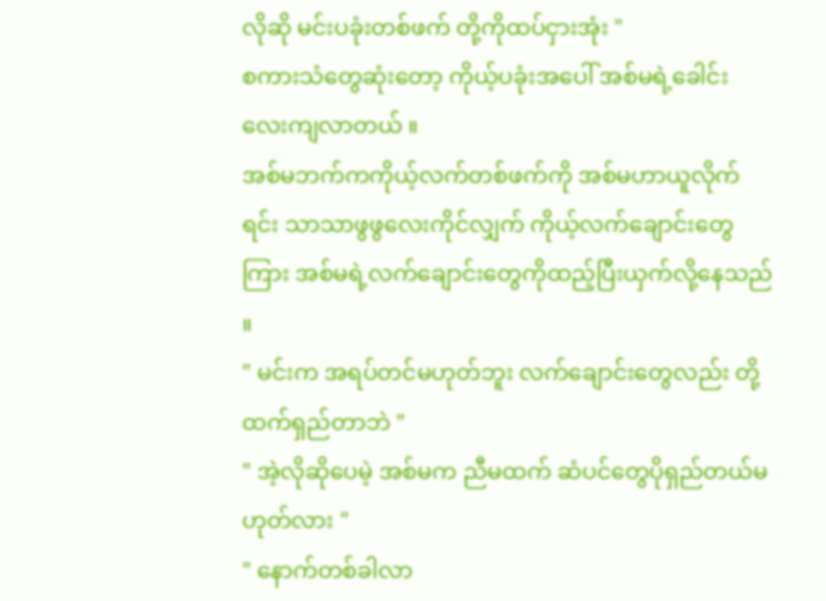လိုဆို မင်းပခုံးတစ်ဖက် တို့ကိုထပ်ငှားအုံး "
စကားသံတွေဆုံးတော့ ကိုယ့်ပခုံးအပေါ် အစ်မရဲ့ခေါင်းလေးကျလာတယ် ။
အစ်မဘက်ကကိုယ့်လက်တစ်ဖက်ကို အစ်မဟာယူလိုက်ရင်း သာသာဖွဖွလေးကိုင်လျှက် ကိုယ့်လက်ချောင်းတွေကြား အစ်မရဲ့လက်ချောင်းတွေကိုထည့်ပြီးယှက်လို့နေသည် ။
" မင်းက အရပ်တင်မဟုတ်ဘူး လက်ချောင်းတွေလည်း တို့ထက်ရှည်တာဘဲ "
" အဲ့လိုဆိုပေမဲ့ အစ်မက ညီမထက် ဆံပင်တွေပိုရှည်တယ်မဟုတ်လား "
" နောက်တစ်ခါလာ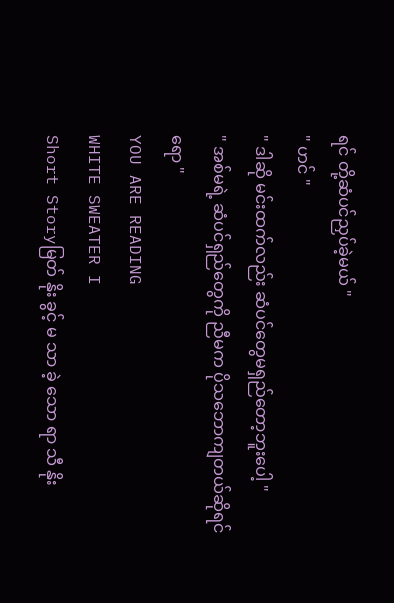ရင် တို့ဆံပင်ညှပ်ခဲ့မယ် "
" ဟင် "
" ဒါဆို မင်းထက်လည်း ဆံပင်တွေမရှည်တော့ဘူးပေါ့ "
" အစ်မရဲ့ ဆံပင်ရှည်တွေကို ညီမက ပိုသဘောကျတယ်ဆိုရင်ရော "
YOU ARE READING
WHITE SWEATER I
Short Storyမြတ် နိုး ခွင့် မ သာ ခဲ့ သော ရာ သီ နိုး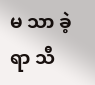မ သာ ခဲ့ ရာ သီ